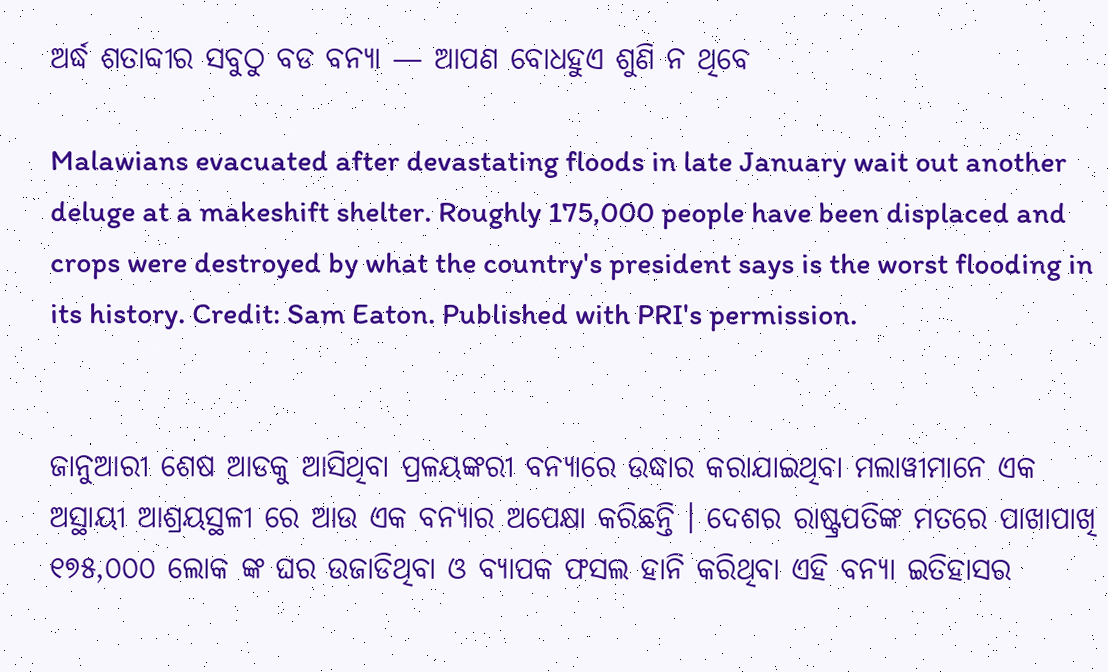ଅର୍ଦ୍ଧ ଶତାବ୍ଦୀର ସବୁଠୁ ବଡ ବନ୍ୟା — ଆପଣ ବୋଧହୁଏ ଶୁଣି ନ ଥିବେ

Malawians evacuated after devastating floods in late January wait out another deluge at a makeshift shelter. Roughly 175,000 people have been displaced and crops were destroyed by what the country's president says is the worst flooding in its history. Credit: Sam Eaton. Published with PRI's permission.


ଜାନୁଆରୀ ଶେଷ ଆଡକୁ ଆସିଥିବା ପ୍ରଳୟଙ୍କରୀ ବନ୍ୟାରେ ଉଦ୍ଧାର କରାଯାଇଥିବା ମଲାୱୀମାନେ ଏକ ଅସ୍ଥାୟୀ ଆଶ୍ରୟସ୍ଥଳୀ ରେ ଆଉ ଏକ ବନ୍ୟାର ଅପେକ୍ଷା କରିଛନ୍ତି । ଦେଶର ରାଷ୍ଟ୍ରପତିଙ୍କ ମତରେ ପାଖାପାଖି ୧୭୫,୦୦୦ ଲୋକ ଙ୍କ ଘର ଉଜାଡିଥିବା ଓ ବ୍ୟାପକ ଫସଲ ହାନି କରିଥିବା ଏହି ବନ୍ୟା ଇତିହାସର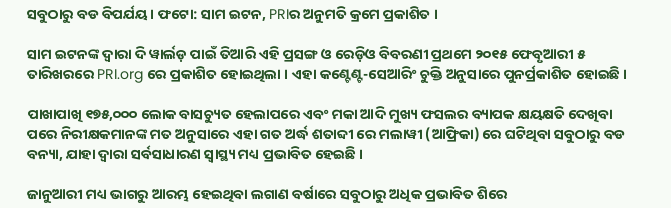ସବୁଠାରୁ ବଡ ବିପର୍ଯୟ। ଫଟୋ: ସାମ ଇଟନ, PRIର ଅନୁମତି କ୍ରମେ ପ୍ରକାଶିତ ।

ସାମ ଇଟନଙ୍କ ଦ୍ୱାରା ଦି ୱାର୍ଲଡ଼ ପାଇଁ ତିଆରି ଏହି ପ୍ରସଙ୍ଗ ଓ ରେଡ଼ିଓ ବିବରଣୀ ପ୍ରଥମେ ୨୦୧୫ ଫେବୃଆରୀ ୫ ତାରିଖରରେ PRI.org ରେ ପ୍ରକାଶିତ ହୋଇଥିଲା । ଏହା କଣ୍ଟେଣ୍ଟ-ସେଆରିଂ ଚୁକ୍ତି ଅନୁସାରେ ପୁନର୍ପ୍ରକାଶିତ ହୋଇଛି ।

ପାଖାପାଖି ୧୭୫,୦୦୦ ଲୋକ ବାସଚ୍ୟୁତ ହେଲାପରେ ଏବଂ ମକା ଆଦି ମୁଖ୍ୟ ଫସଲର ବ୍ୟାପକ କ୍ଷୟକ୍ଷତି ଦେଖିବା ପରେ ନିରୀକ୍ଷକମାନଙ୍କ ମତ ଅନୁସାରେ ଏହା ଗତ ଅର୍ଦ୍ଧ ଶତାବ୍ଦୀ ରେ ମଲାୱୀ (ଆଫ୍ରିକା) ରେ ଘଟିଥିବା ସବୁଠାରୁ ବଡ ବନ୍ୟା, ଯାହା ଦ୍ଵାରା ସର୍ବସାଧାରଣ ସ୍ୱାସ୍ଥ୍ୟ ମଧ୍ୟ ପ୍ରଭାବିତ ହେଇଛି ।

ଜାନୁଆରୀ ମଧ୍ୟ ଭାଗରୁ ଆରମ୍ଭ ହେଇଥିବା ଲଗାଣ ବର୍ଷାରେ ସବୁଠାରୁ ଅଧିକ ପ୍ରଭାବିତ ଶିରେ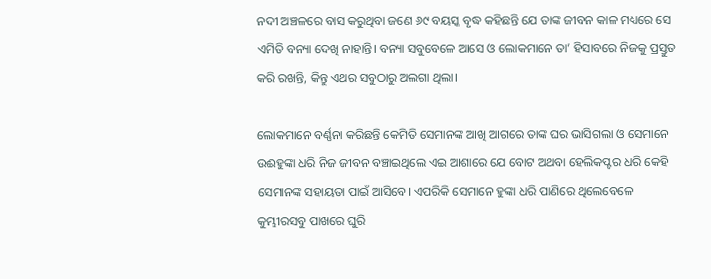ନଦୀ ଅଞ୍ଚଳରେ ବାସ କରୁଥିବା ଜଣେ ୬୯ ବୟସ୍କ ବୃଦ୍ଧ କହିଛନ୍ତି ଯେ ତାଙ୍କ ଜୀବନ କାଳ ମଧ୍ୟରେ ସେ ଏମିତି ବନ୍ୟା ଦେଖି ନାହାନ୍ତି। ବନ୍ୟା ସବୁବେଳେ ଆସେ ଓ ଲୋକମାନେ ତା’ ହିସାବରେ ନିଜକୁ ପ୍ରସ୍ତୁତ କରି ରଖନ୍ତି, କିନ୍ତୁ ଏଥର ସବୁଠାରୁ ଅଲଗା ଥିଲା।

ଲୋକମାନେ ବର୍ଣ୍ଣନା କରିଛନ୍ତି କେମିତି ସେମାନଙ୍କ ଆଖି ଆଗରେ ତାଙ୍କ ଘର ଭାସିଗଲା ଓ ସେମାନେ ଉଈହୁଙ୍କା ଧରି ନିଜ ଜୀବନ ବଞ୍ଚାଇଥିଲେ ଏଇ ଆଶାରେ ଯେ ବୋଟ ଅଥବା ହେଲିକପ୍ଟର ଧରି କେହି ସେମାନଙ୍କ ସହାୟତା ପାଇଁ ଆସିବେ। ଏପରିକି ସେମାନେ ହୁଙ୍କା ଧରି ପାଣିରେ ଥିଲେବେଳେ କୁମ୍ଭୀରସବୁ ପାଖରେ ଘୁରି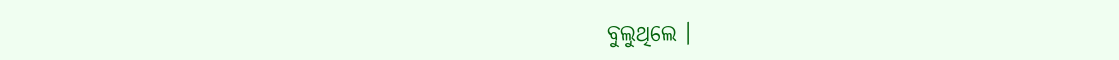ବୁଲୁଥିଲେ ।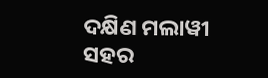ଦକ୍ଷିଣ ମଲାୱୀ ସହର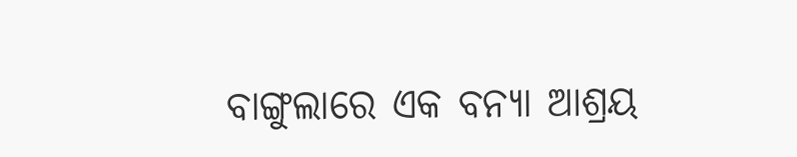ବାଙ୍ଗୁଲାରେ ଏକ ବନ୍ୟା ଆଶ୍ରୟ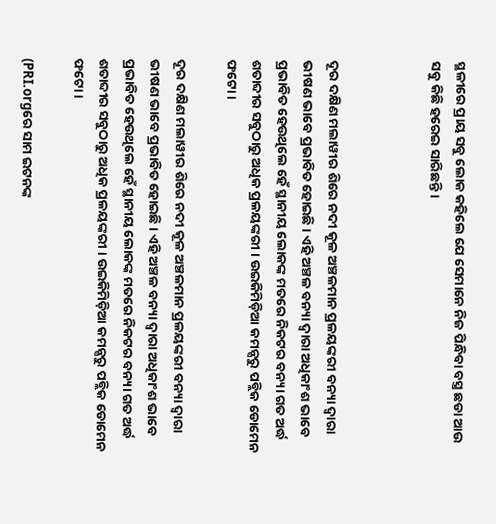ସ୍ଥଳୀରେ ପ୍ରାୟ ସବୁ ଲୋକ କହିଲେ ଯେ ସେମାନେ ନିଜ ପିନ୍ଧିବା ବସ୍ତ୍ର ଛଡା ଆଉ ସବୁ କିଛି ହରେଇ ସାରିଛନ୍ତି ।



ଦୂର ଦକ୍ଷିଣ ମଲାୱୀର ଶିରେ ନଦୀ କୂଳ ଅଞ୍ଚଳମାନ ପ୍ରଳୟଙ୍କରୀ ବନ୍ୟା ଦ୍ୱାରା ଭୀଷଣ ଭାବେ ପ୍ରଭାବିତ ହୋଇଛି । ଏହି ଅଞ୍ଚଳ ବନ୍ୟା ଦ୍ୱାରା ଅଧିକାଂଶ ଭାବେ ପ୍ରଭାବିତ ହେଉଥିଲେ ହେଁ ସ୍ଥାନୀୟ ଲୋକଙ୍କ ମତରେ ନିକଟର ବନ୍ୟା ଗତ ଅର୍ଦ୍ଧ ଶତାବ୍ଦୀର ସବୁଠାରୁ ଅଧିକ ପ୍ରଳୟଙ୍କରୀ । ଉଇକିମିଡ଼ିଆ କମନ୍ସରୁ ପବ୍ଲିକ ଡୋମେନ ଫଟୋ ।

ଦୂର ଦକ୍ଷିଣ ମଲାୱୀର ଶିରେ ନଦୀ କୂଳ ଅଞ୍ଚଳମାନ ପ୍ରଳୟଙ୍କରୀ ବନ୍ୟା ଦ୍ୱାରା ଭୀଷଣ ଭାବେ ପ୍ରଭାବିତ ହୋଇଛି । ଏହି ଅଞ୍ଚଳ ବନ୍ୟା ଦ୍ୱାରା ଅଧିକାଂଶ ଭାବେ ପ୍ରଭାବିତ ହେଉଥିଲେ ହେଁ ସ୍ଥାନୀୟ ଲୋକଙ୍କ ମତରେ ନିକଟର ବନ୍ୟା ଗତ ଅର୍ଦ୍ଧ ଶତାବ୍ଦୀର ସବୁଠାରୁ ଅଧିକ ପ୍ରଳୟଙ୍କରୀ । ଉଇକିମିଡ଼ିଆ କମନ୍ସରୁ ପବ୍ଲିକ ଡୋମେନ ଫଟୋ ।

(PRI.orgରେ ସାମ ଇଟନଙ୍କ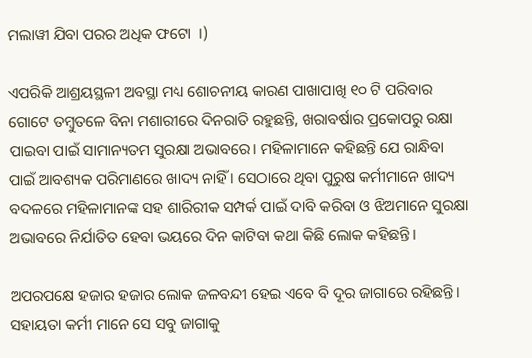ମଲାୱୀ ଯିବା ପରର ଅଧିକ ଫଟୋ  ।)

ଏପରିକି ଆଶ୍ରୟସ୍ଥଳୀ ଅବସ୍ଥା ମଧ୍ୟ ଶୋଚନୀୟ କାରଣ ପାଖାପାଖି ୧୦ ଟି ପରିବାର ଗୋଟେ ତମ୍ବୁତଳେ ବିନା ମଶାରୀରେ ଦିନରାତି ରହୁଛନ୍ତି, ଖରାବର୍ଷାର ପ୍ରକୋପରୁ ରକ୍ଷା ପାଇବା ପାଇଁ ସାମାନ୍ୟତମ ସୁରକ୍ଷା ଅଭାବରେ। ମହିଳାମାନେ କହିଛନ୍ତି ଯେ ରାନ୍ଧିବା ପାଇଁ ଆବଶ୍ୟକ ପରିମାଣରେ ଖାଦ୍ୟ ନାହିଁ । ସେଠାରେ ଥିବା ପୁରୁଷ କର୍ମୀମାନେ ଖାଦ୍ୟ ବଦଳରେ ମହିଳାମାନଙ୍କ ସହ ଶାରିରୀକ ସମ୍ପର୍କ ପାଇଁ ଦାବି କରିବା ଓ ଝିଅମାନେ ସୁରକ୍ଷା ଅଭାବରେ ନିର୍ଯାତିତ ହେବା ଭୟରେ ଦିନ କାଟିବା କଥା କିଛି ଲୋକ କହିଛନ୍ତି।

ଅପରପକ୍ଷେ ହଜାର ହଜାର ଲୋକ ଜଳବନ୍ଦୀ ହେଇ ଏବେ ବି ଦୂର ଜାଗାରେ ରହିଛନ୍ତି। ସହାୟତା କର୍ମୀ ମାନେ ସେ ସବୁ ଜାଗାକୁ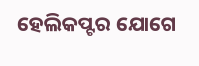ହେଲିକପ୍ଟର ଯୋଗେ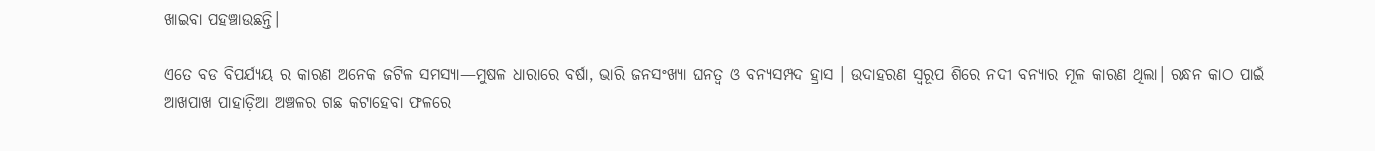ଖାଇବା ପହଞ୍ଚାଉଛନ୍ତି।

ଏତେ ବଡ ବିପର୍ଯ୍ୟୟ ର କାରଣ ଅନେକ ଜଟିଳ ସମସ୍ୟା—ମୁଷଳ ଧାରାରେ ବର୍ଷା, ଭାରି ଜନସଂଖ୍ୟା ଘନତ୍ଵ ଓ ବନ୍ୟସମ୍ପଦ ହ୍ରାସ । ଉଦାହରଣ ସ୍ୱରୂପ ଶିରେ ନଦୀ ବନ୍ୟାର ମୂଳ କାରଣ ଥିଲା। ରନ୍ଧନ କାଠ ପାଇଁ ଆଖପାଖ ପାହାଡ଼ିଆ ଅଞ୍ଚଳର ଗଛ କଟାହେବା ଫଳରେ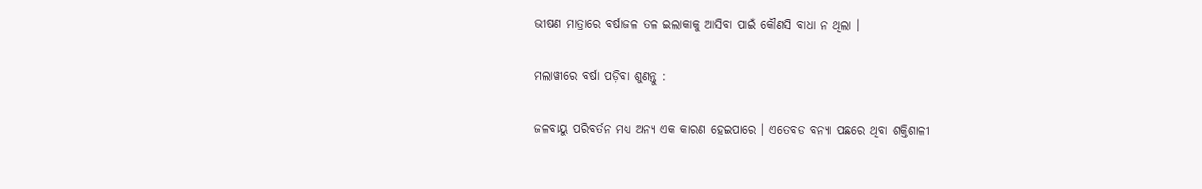ଭୀଷଣ ମାତ୍ରାରେ ବର୍ଷାଜଳ ତଳ ଇଲାକାକୁ ଆସିବା ପାଇଁ କୌଣସି ବାଧା ନ ଥିଲା ।

ମଲାୱୀରେ ବର୍ଷା ପଡ଼ିବା ଶୁଣନ୍ତୁ :

ଜଳବାୟୁ ପରିବର୍ତନ ମଧ୍ୟ ଅନ୍ୟ ଏକ କାରଣ ହେଇପାରେ । ଏତେବଡ ବନ୍ୟା ପଛରେ ଥିବା ଶକ୍ତିଶାଳୀ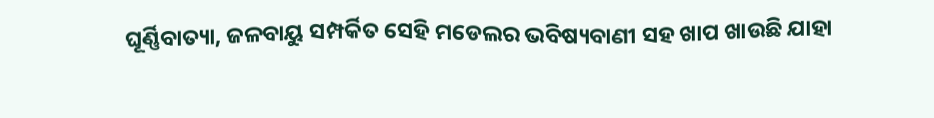ଘୂର୍ଣ୍ଣିବାତ୍ୟା, ଜଳବାୟୁ ସମ୍ପର୍କିତ ସେହି ମଡେଲର ଭବିଷ୍ୟବାଣୀ ସହ ଖାପ ଖାଉଛି ଯାହା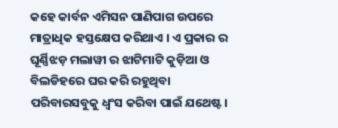କହେ କାର୍ବନ ଏମିସନ ପାଣିପାଗ ଉପରେ ମାତ୍ରାଧିକ ହସ୍ତକ୍ଷେପ କରିଥାଏ । ଏ ପ୍ରକାର ର ଘୂର୍ଣ୍ଣିଝଡ଼ ମଲାୱୀ ର ଝାଟିମାଟି କୁଡ଼ିଆ ଓ ବିଲଡିହରେ ଘର କରି ରହୁଥିବା ପରିବାରସବୁକୁ ଧ୍ଵଂସ କରିବା ପାଇଁ ଯଥେଷ୍ଟ।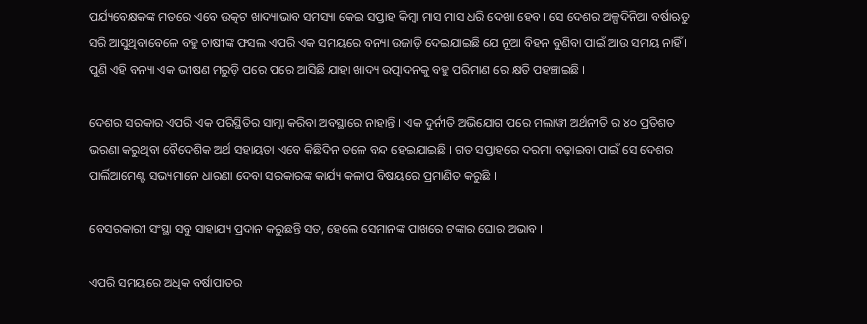ପର୍ଯ୍ୟବେକ୍ଷକଙ୍କ ମତରେ ଏବେ ଉତ୍କଟ ଖାଦ୍ୟାଭାବ ସମସ୍ୟା କେଇ ସପ୍ତାହ କିମ୍ବା ମାସ ମାସ ଧରି ଦେଖା ହେବ। ସେ ଦେଶର ଅଳ୍ପଦିନିଆ ବର୍ଷାଋତୁ ସରି ଆସୁଥିବାବେଳେ ବହୁ ଚାଷୀଙ୍କ ଫସଲ ଏପରି ଏକ ସମୟରେ ବନ୍ୟା ଉଜାଡ଼ି ଦେଇଯାଇଛି ଯେ ନୂଆ ବିହନ ବୁଣିବା ପାଇଁ ଆଉ ସମୟ ନାହିଁ । ପୁଣି ଏହି ବନ୍ୟା ଏକ ଭୀଷଣ ମରୁଡ଼ି ପରେ ପରେ ଆସିଛି ଯାହା ଖାଦ୍ୟ ଉତ୍ପାଦନକୁ ବହୁ ପରିମାଣ ରେ କ୍ଷତି ପହଞ୍ଚାଇଛି ।

ଦେଶର ସରକାର ଏପରି ଏକ ପରିସ୍ଥିତିର ସାମ୍ନା କରିବା ଅବସ୍ଥାରେ ନାହାନ୍ତି । ଏକ ଦୁର୍ନୀତି ଅଭିଯୋଗ ପରେ ମଲାୱୀ ଅର୍ଥନୀତି ର ୪୦ ପ୍ରତିଶତ ଭରଣା କରୁଥିବା ବୈଦେଶିକ ଅର୍ଥ ସହାୟତା ଏବେ କିଛିଦିନ ତଳେ ବନ୍ଦ ହେଇଯାଇଛି । ଗତ ସପ୍ତାହରେ ଦରମା ବଢ଼ାଇବା ପାଇଁ ସେ ଦେଶର ପାର୍ଲିଆମେଣ୍ଟ ସଭ୍ୟମାନେ ଧାରଣା ଦେବା ସରକାରଙ୍କ କାର୍ଯ୍ୟ କଳାପ ବିଷୟରେ ପ୍ରମାଣିତ କରୁଛି ।

ବେସରକାରୀ ସଂସ୍ଥା ସବୁ ସାହାଯ୍ୟ ପ୍ରଦାନ କରୁଛନ୍ତି ସତ, ହେଲେ ସେମାନଙ୍କ ପାଖରେ ଟଙ୍କାର ଘୋର ଅଭାବ ।

ଏପରି ସମୟରେ ଅଧିକ ବର୍ଷାପାତର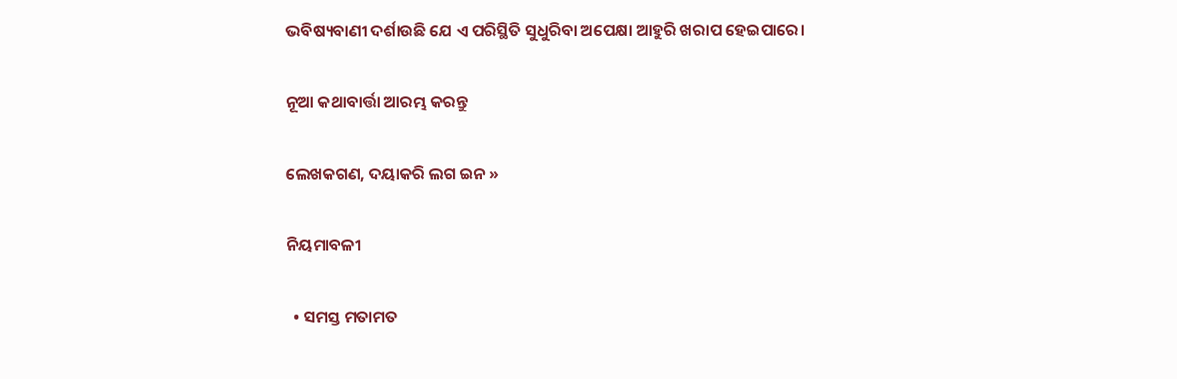ଭବିଷ୍ୟବାଣୀ ଦର୍ଶାଉଛି ଯେ ଏ ପରିସ୍ଥିତି ସୁଧୁରିବା ଅପେକ୍ଷା ଆହୁରି ଖରାପ ହେଇପାରେ।

ନୂଆ କଥାବାର୍ତ୍ତା ଆରମ୍ଭ କରନ୍ତୁ

ଲେଖକଗଣ, ଦୟାକରି ଲଗ ଇନ »

ନିୟମାବଳୀ

  • ସମସ୍ତ ମତାମତ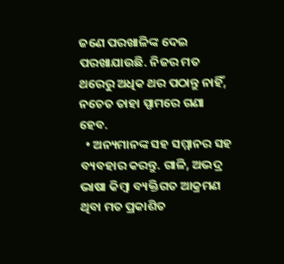ଜଣେ ପରଖାଳିଙ୍କ ଦେଇ ପରଖାଯାଉଛି. ନିଜର ମତ ଥରେରୁ ଅଧିକ ଥର ପଠାନ୍ତୁ ନାହିଁ, ନଚେତ ତାହା ସ୍ପାମରେ ଗଣା ହେବ.
  • ଅନ୍ୟମାନଙ୍କ ସହ ସମ୍ମାନର ସହ ବ୍ୟବହାର କରନ୍ତୁ. ଗାଳି, ଅଭଦ୍ର ଭାଷା କିମ୍ବା ବ୍ୟକ୍ତିଗତ ଆକ୍ରମଣ ଥିବା ମତ ପ୍ରକାଶିତ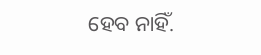ହେବ ନାହିଁ.